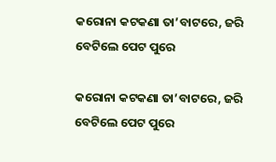କରୋନା କଟକଣା ତା’ବାଟରେ, ଜରି ବେଟିଲେ ପେଟ ପୁରେ

କରୋନା କଟକଣା ତା’ବାଟରେ, ଜରି ବେଟିଲେ ପେଟ ପୁରେ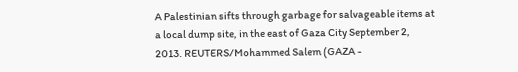A Palestinian sifts through garbage for salvageable items at a local dump site, in the east of Gaza City September 2, 2013. REUTERS/Mohammed Salem (GAZA -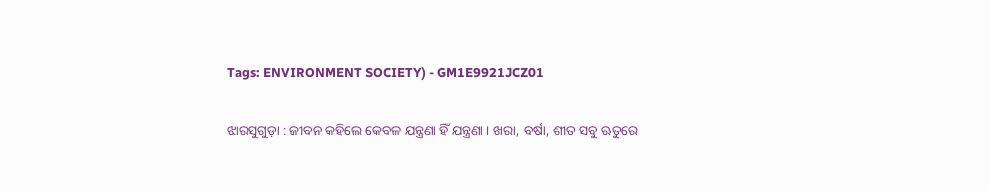Tags: ENVIRONMENT SOCIETY) - GM1E9921JCZ01

ଝାରସୁଗୁଡ଼ା : ଜୀବନ କହିଲେ କେବଳ ଯନ୍ତ୍ରଣା ହିଁ ଯନ୍ତ୍ରଣା । ଖରା, ବର୍ଷା, ଶୀତ ସବୁ ଋତୁରେ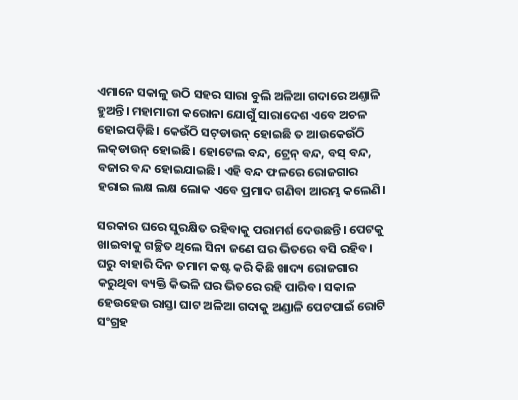ଏମାନେ ସକାଳୁ ଉଠି ସହର ସାରା ବୁଲି ଅଳିଆ ଗଦାରେ ଅଣ୍ତାଳି ହୁଅନ୍ତି। ମହାମାରୀ କରୋନା ଯୋଗୁଁ ସାରାଦେଶ ଏବେ ଅଚଳ ହୋଇପଡ଼ିଛି। କେଉଁଠି ସଟ୍‌ଡାଉନ୍‌ ହୋଇଛି ତ ଆଉକେଉଁଠି ଲକ୍‌ଡାଉନ୍‌ ହୋଇଛି। ହୋଟେଲ ବନ୍ଦ, ଟ୍ରେନ୍‌ ବନ୍ଦ, ବସ୍‌ ବନ୍ଦ, ବଜ‌ାର ବନ୍ଦ ହୋଇଯାଇଛି। ଏହି ବନ୍ଦ ଫଳରେ ରୋଜଗାର ହରାଇ ଲକ୍ଷ ଲକ୍ଷ ଲୋକ ଏବେ ପ୍ରମାଦ ଗଣିବା ଆରମ୍ଭ କଲେଣି।

ସରକାର ଘରେ ସୁରକ୍ଷିତ ରହିବାକୁ ପରାମର୍ଶ ଦେଉଛନ୍ତି। ପେଟକୁ ଖାଇବାକୁ ଗଚ୍ଛିତ ଥିଲେ ସିନା ଜଣେ ଘର ଭିତରେ ବସି ରହିବ। ଘରୁ ବାହାରି ଦିନ ତମାମ କଷ୍ଟ କରି କିଛି ଖାଦ୍ୟ ରୋଜଗାର କରୁଥିବା ବ୍ୟକ୍ତି କିଭଳି ଘର ଭିତରେ ରହି ପାରିବ। ସକାଳ ହେଉହେଉ ରାସ୍ତା ଘାଟ ଅଳିଆ ଗଦାକୁ ଅଣ୍ଡାଳି ପେଟପାଇଁ ରୋଟି ସଂଗ୍ରହ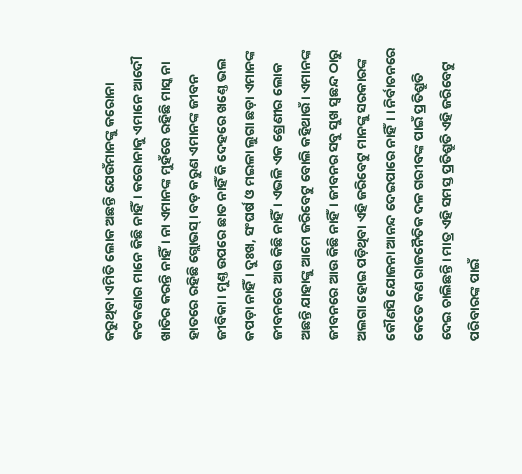କରୁଥିବା ଏମିତି ଲୋକ ଅଛନ୍ତି ଯେଉଁମାନଙ୍କୁ କରୋନା କଟକଣାର ମାନେ କିଛି ନାହିଁ। କରୋନାକୁ ଏମାନେ ଆଦୌ ଖାତିର କରନ୍ତି ନାହିଁ। ନା ଏମାନଙ୍କ ମୁହଁରେ ରହିଛି ମାସ୍କ ନା ହାତରେ ରହିଛି ଗ୍ଲୋଭସ୍‌। ବଡ଼ କରୁଣ ଏମାନଙ୍କ ଜୀବନ ଜୀବିକା। ମୁଣ୍ତ ଉପରେ ଛାତ ନାହିଁ କି ଦେହରେ ଖଣ୍ତେ ଭଲ କପଡ଼ା ନାହିଁ। ଦୁଃଖ, ସଂଘର୍ଷ ଓ ମଇଳା ଲୁଗା ଛଡ଼ା ଏମାନଙ୍କ ଜୀବନରେ ଆଉ କିଛି ନାହିଁ। ଏଭଳି ଏକ ଶ୍ରେଣୀର ଲୋକ ଅଛନ୍ତି ଯାହାଙ୍କୁ ଆମେ ଜରିବେଟୁ ବୋଲି କହିଥାଉଁ। ଏମା‌ନଙ୍କ ଜୀବନରେ ଆଉ କିଛି ନାହିଁ। ଜୀବନର ସବୁ ସୁଖ ସ୍ୱଛନ୍ଦ ଠାରୁ ଅଲଗା ହୋଇ ପଡ଼ିଥିବା ଏହି ଜରିବେଟୁ ମାନଙ୍କୁ ସରକାରଙ୍କ କୌଣସି ଯୋଜନା ଆନନ୍ଦ ଦେଇପାରେ ନାହିଁ। । ନିର୍ବାଚନରେ କେତେ କଣ ରାଜନୈତିକ ଦଳ ଗରୀବଙ୍କ ପାଇଁ ପ୍ରତିଶ୍ରୁତି ଦେଇ ଚାଲିଛନ୍ତି। ମାତ୍ର ଏହି ସମସ୍ତ ପ୍ରତିଶ୍ରୁତି ଏହି ଜରିବେଟୁ ପରିବାରଙ୍କ ପାଇଁ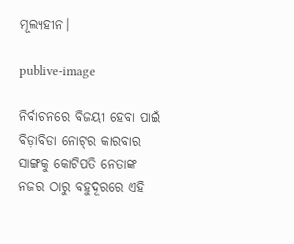ମୂଲ୍ୟହୀନ।

publive-image

ନିର୍ବାଚନରେ ବିଜୟୀ ହେବା ପାଇଁ ବିଡ଼ାବିଡା ନୋଟ୍‌ର କାରବାର ସାଙ୍ଗକୁ କୋଟିପତି ନେତାଙ୍କ ନଜର ଠାରୁ ବହୁଦୂରରେ ଏହି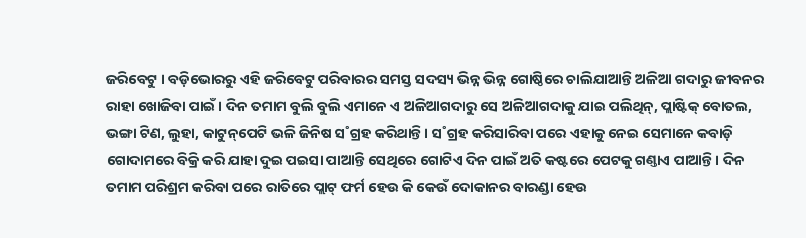ଜରିବେଟୁ । ବଡ଼ିଭୋରରୁ ଏହି ଜରିବେଟୁ ପରିବାରର ସମସ୍ତ ସଦସ୍ୟ ଭିନ୍ନ ଭିନ୍ନ ଗୋଷ୍ଠିରେ ଚାଲିଯାଆନ୍ତି ଅଳିଆ ଗଦାରୁ ଜୀବନର ରାହା ଖୋଜିବା ପାଇଁ। ଦିନ ତମାମ ବୁଲି ବୁଲି ଏମାନେ ଏ ଅଳିଆଗଦାରୁ ସେ ଅଳିଆଗଦାକୁ ଯାଇ ପଲିଥିନ୍‌, ପ୍ଲାଷ୍ଟିକ୍‌ ବୋତଲ, ଭଙ୍ଗା ଟିଣ, ଲୁହା, କାଟୁନ୍‌ପେଟି ଭଳି ଜିନିଷ ସ˚ଗ୍ରହ କରିଥାନ୍ତି। ସ˚ଗ୍ରହ କରିସାରିବା ପରେ ଏହାକୁ ନେଇ ସେମାନେ କବାଡ଼ି ଗୋଦାମରେ ବିକ୍ରି କରି ଯାହା ଦୁଇ ପଇସା ପାଆନ୍ତି ସେଥିରେ ଗୋଟିଏ ଦିନ ପାଇଁ ଅତି କଷ୍ଟରେ ପେଟକୁ ଗଣ୍ତାଏ ପାଆନ୍ତି। ଦିନ ତମାମ ପରିଶ୍ରମ କରିବା ପରେ ରାତିରେ ପ୍ଲାଟ୍‌ ଫର୍ମ ହେଉ କି କେଉଁ ଦୋକାନର ବାରଣ୍ଡା ହେଉ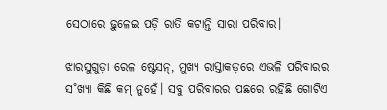ସେଠାରେ ଢ଼ୁଳେଇ ପଡ଼ି ରାତି କଟାନ୍ତି ସାରା ପରିବାର।

ଝାରସୁଗୁଡ଼ା ରେଳ ଷ୍ଟେସନ୍‌, ମୁଖ୍ୟ ରାସ୍ତାକଡ଼ରେ ଏଭଳି ପରିବାରର ସ˚ଖ୍ୟା କିଛି କମ୍‌ ନୁହେଁ। ସବୁ ପରିବାରର ପଛରେ ରହିଛି ଗୋଟିଏ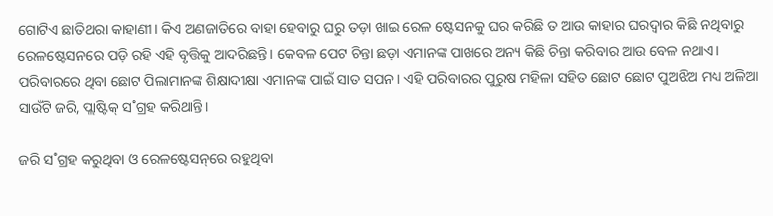ଗୋଟିଏ ଛାତିଥରା କାହାଣୀ। କିଏ ଅଣଜାତିରେ ବାହା ହେବାରୁ ଘରୁ ତଡ଼ା ଖାଇ ରେଳ ଷ୍ଟେସନକୁ ଘର କରିଛି ତ ଆଉ କାହାର ଘରଦ୍ୱାର କିଛି ନଥିବାରୁ ରେଳଷ୍ଟେସନରେ ପଡ଼ି ରହି ଏହି ବୃତ୍ତିକୁ ଆଦରିଛନ୍ତି। କେବଳ ପେଟ ଚିନ୍ତା ଛଡ଼ା ଏମାନଙ୍କ ପାଖରେ ଅନ୍ୟ କିଛି ଚିନ୍ତା କରିବାର ଆଉ ବେଳ ନଥାଏ। ପରିବାରରେ ଥିବା ଛୋଟ ପିଲାମାନଙ୍କ ଶିକ୍ଷାଦୀକ୍ଷା ଏମାନଙ୍କ ପାଇଁ ସାତ ସପନ। ଏହି ପରିବାରର ପୁରୁଷ ମହିଳା ସହିତ ଛୋଟ ଛୋଟ ପୁଅଝିଅ ମଧ୍ୟ ଅଳିଆ ସାଉଁଟି ଜରି, ପ୍ଲାଷ୍ଟିକ୍‌ ସ˚ଗ୍ରହ କରିଥାନ୍ତି।

ଜରି ସ˚ଗ୍ରହ କରୁଥିବା ଓ ରେଳଷ୍ଟେସନ୍‌ରେ ରହୁଥିବା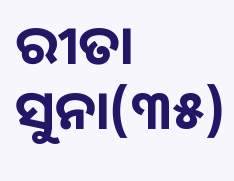ରୀତା ସୁନା(୩୫)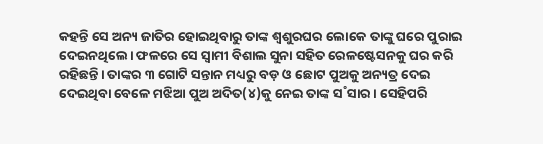କହନ୍ତି ସେ ଅନ୍ୟ ଜାତିର ହୋଇଥିବାରୁ ତାଙ୍କ ଶ୍ୱଶୁରଘର ଲୋକେ ତାଙ୍କୁ ଘରେ ପୁରାଇ ଦେଇନଥିଲେ। ଫଳରେ ସେ ସ୍ୱାମୀ ବିଶାଲ ସୁନା ସହିତ ରେଳଷ୍ଟେସନକୁ ଘର କରି ରହିଛନ୍ତି। ତାଙ୍କର ୩ ଗୋଟି ସନ୍ତାନ ମଧ୍ୟରୁ ବଡ଼ ଓ ଛୋଟ ପୁଅକୁ ଅନ୍ୟତ୍ର ଦେଇ ଦେଇଥିବା ବେଳେ ମଝିଆ ପୁଅ ଅଦିତ(୪)କୁ ନେଇ ତାଙ୍କ ସ˚ସାର। ସେହିପରି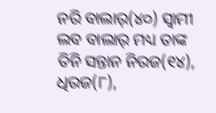ନରି ବାଲାର୍(୪୦) ସ୍ୱାମୀ ଲବ ବାଲାର୍ ମଧ୍ୟ ତାଙ୍କ ତିନି ସନ୍ତାନ ନିରଜ(୧୪), ଧିରଜ(୮),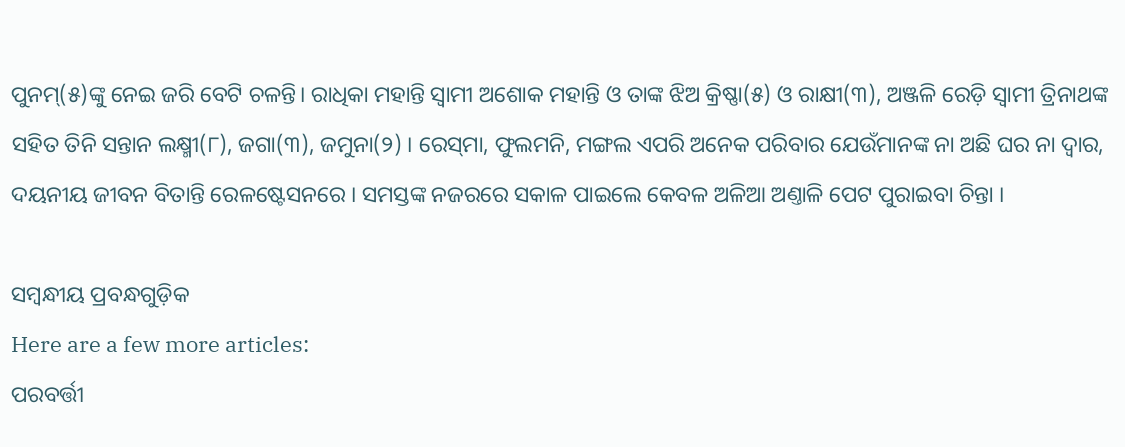ପୁନମ୍‌(୫)ଙ୍କୁ ନେଇ ଜରି ବେଟି ଚଳନ୍ତି। ରାଧିକା ମହାନ୍ତି ସ୍ୱାମୀ ଅଶୋକ ମହାନ୍ତି ଓ ତାଙ୍କ ଝିଅ କ୍ରିଷ୍ଣା(୫) ଓ ରାକ୍ଷୀ(୩), ଅଞ୍ଜଳି ରେଡ଼ି ସ୍ୱାମୀ ତ୍ରିନାଥଙ୍କ ସହିତ ତିନି ସନ୍ତାନ ଲକ୍ଷ୍ମୀ(୮), ଜଗା(୩), ଜମୁନା(୨) । ରେସ୍‌ମା, ଫୁଲମନି, ମଙ୍ଗଲ ଏପରି ଅନେକ ପରିବାର ଯେଉଁମାନଙ୍କ ନା ଅଛି ଘର ନା ଦ୍ୱାର, ଦୟନୀୟ ଜୀବନ ବିତାନ୍ତି ରେଳଷ୍ଟେସନରେ । ସମସ୍ତଙ୍କ ନଜରରେ ସକାଳ ପାଇଲେ କେବଳ ଅଳିଆ ଅଣ୍ତାଳି ପେଟ ପୁରାଇବା ଚିନ୍ତା ।

ସମ୍ବନ୍ଧୀୟ ପ୍ରବନ୍ଧଗୁଡ଼ିକ
Here are a few more articles:
ପରବର୍ତ୍ତୀ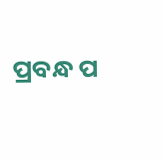ପ୍ରବନ୍ଧ ପ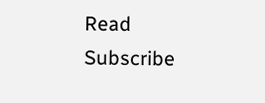Read
Subscribe